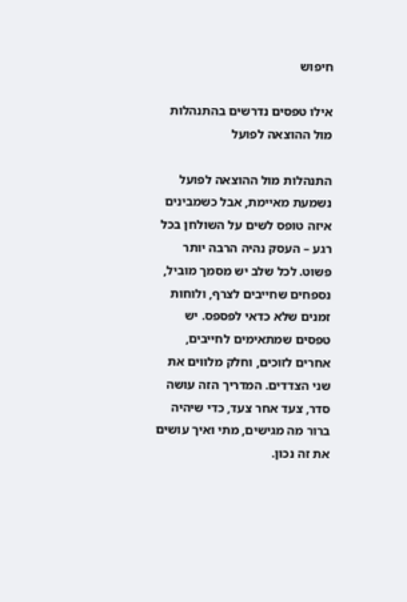חיפוש

אילו טפסים נדרשים בהתנהלות מול ההוצאה לפועל

התנהלות מול ההוצאה לפועל נשמעת מאיימת, אבל כשמבינים איזה טופס לשים על השולחן בכל רגע – העסק נהיה הרבה יותר פשוט. לכל שלב יש מסמך מוביל, נספחים שחייבים לצרף, ולוחות זמנים שלא כדאי לפספס. יש טפסים שמתאימים לחייבים, אחרים לזוכים, וחלק מלווים את שני הצדדים. המדריך הזה עושה סדר, צעד אחר צעד, כדי שיהיה ברור מה מגישים, מתי ואיך עושים את זה נכון.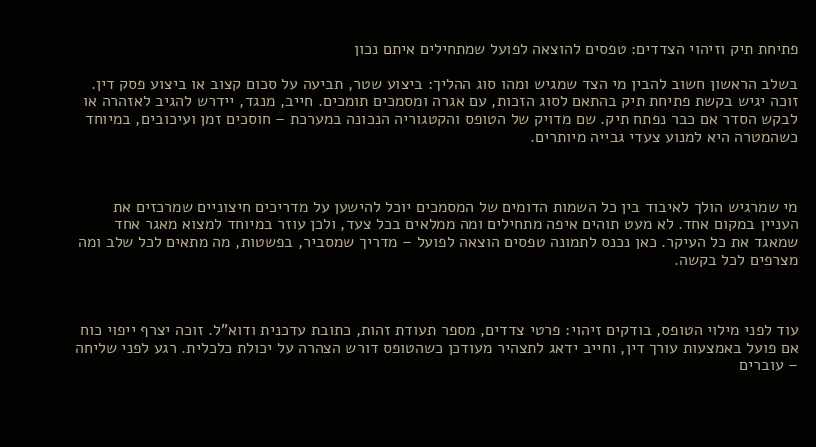פתיחת תיק וזיהוי הצדדים: טפסים להוצאה לפועל שמתחילים איתם נכון

בשלב הראשון חשוב להבין מי הצד שמגיש ומהו סוג ההליך: ביצוע שטר, תביעה על סכום קצוב או ביצוע פסק דין. זוכה יגיש בקשת פתיחת תיק בהתאם לסוג הזכות, עם אגרה ומסמכים תומכים. חייב, מנגד, יידרש להגיב לאזהרה או לבקש הסדר אם כבר נפתח תיק. שם מדויק של הטופס והקטגוריה הנכונה במערכת – חוסכים זמן ועיכובים, במיוחד כשהמטרה היא למנוע צעדי גבייה מיותרים.



מי שמרגיש הולך לאיבוד בין כל השמות הדומים של המסמכים יוכל להישען על מדריכים חיצוניים שמרכזים את העניין במקום אחד. לא מעט תוהים איפה מתחילים ומה ממלאים בכל צעד, ולכן עוזר במיוחד למצוא מאגר אחד שמאגד את כל העיקר. כאן נכנס לתמונה טפסים הוצאה לפועל – מדריך שמסביר, בפשטות, מה מתאים לכל שלב ומה מצרפים לכל בקשה.



עוד לפני מילוי הטופס, בודקים זיהוי: פרטי צדדים, מספר תעודת זהות, כתובת עדכנית ודוא"ל. זוכה יצרף ייפוי כוח אם פועל באמצעות עורך דין, וחייב ידאג לתצהיר מעודכן כשהטופס דורש הצהרה על יכולת כלכלית. רגע לפני שליחה – עוברים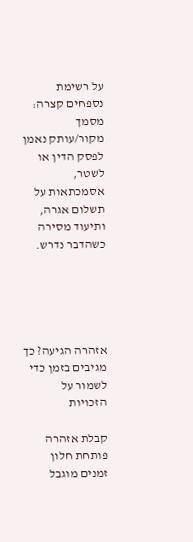על רשימת נספחים קצרה: מסמך מקור/עותק נאמן לפסק הדין או לשטר, אסמכתאות על תשלום אגרה, ותיעוד מסירה כשהדבר נדרש.





אזהרה הגיעה? כך מגיבים בזמן כדי לשמור על הזכויות

קבלת אזהרה פותחת חלון זמנים מוגבל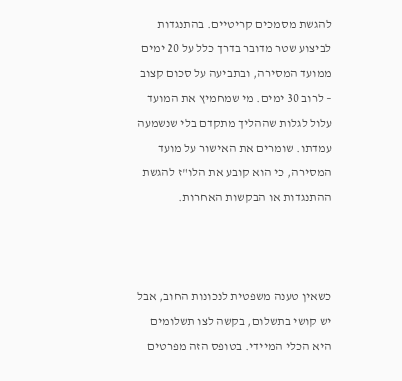להגשת מסמכים קריטיים. בהתנגדות לביצוע שטר מדובר בדרך כלל על 20 ימים ממועד המסירה, ובתביעה על סכום קצוב – לרוב 30 ימים. מי שמחמיץ את המועד עלול לגלות שההליך מתקדם בלי שנשמעה עמדתו. שומרים את האישור על מועד המסירה, כי הוא קובע את הלו"ז להגשת ההתנגדות או הבקשות האחרות.



כשאין טענה משפטית לנכונות החוב, אבל יש קושי בתשלום, בקשה לצו תשלומים היא הכלי המיידי. בטופס הזה מפרטים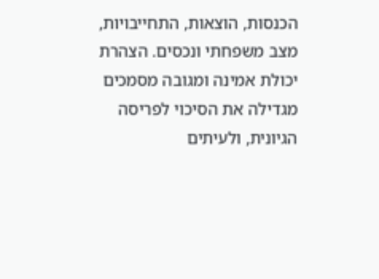הכנסות, הוצאות, התחייבויות, מצב משפחתי ונכסים. הצהרת יכולת אמינה ומגובה מסמכים מגדילה את הסיכוי לפריסה הגיונית, ולעיתים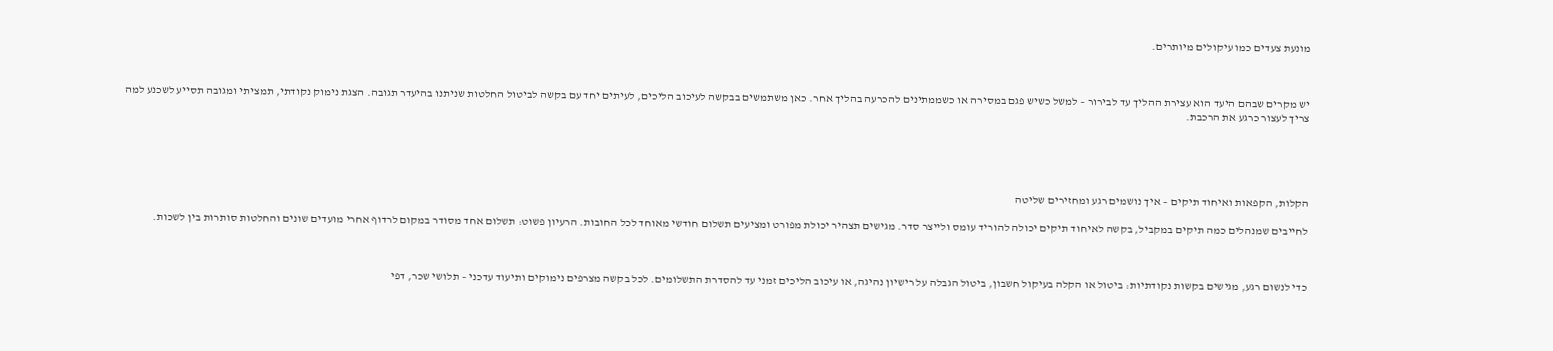מונעת צעדים כמו עיקולים מיותרים.



יש מקרים שבהם היעד הוא עצירת ההליך עד לבירור – למשל כשיש פגם במסירה או כשממתינים להכרעה בהליך אחר. כאן משתמשים בבקשה לעיכוב הליכים, לעיתים יחד עם בקשה לביטול החלטות שניתנו בהיעדר תגובה. הצגת נימוק נקודתי, תמציתי ומגובה תסייע לשכנע למה צריך לעצור כרגע את הרכבת.





הקלות, הקפאות ואיחוד תיקים – איך נושמים רגע ומחזירים שליטה

לחייבים שמנהלים כמה תיקים במקביל, בקשה לאיחוד תיקים יכולה להוריד עומס ולייצר סדר. מגישים תצהיר יכולת מפורט ומציעים תשלום חודשי מאוחד לכל החובות. הרעיון פשוט: תשלום אחד מסודר במקום לרדוף אחרי מועדים שונים והחלטות סותרות בין לשכות.



כדי לנשום רגע, מגישים בקשות נקודתיות: ביטול או הקלה בעיקול חשבון, ביטול הגבלה על רישיון נהיגה, או עיכוב הליכים זמני עד להסדרת התשלומים. לכל בקשה מצרפים נימוקים ותיעוד עדכני – תלושי שכר, דפי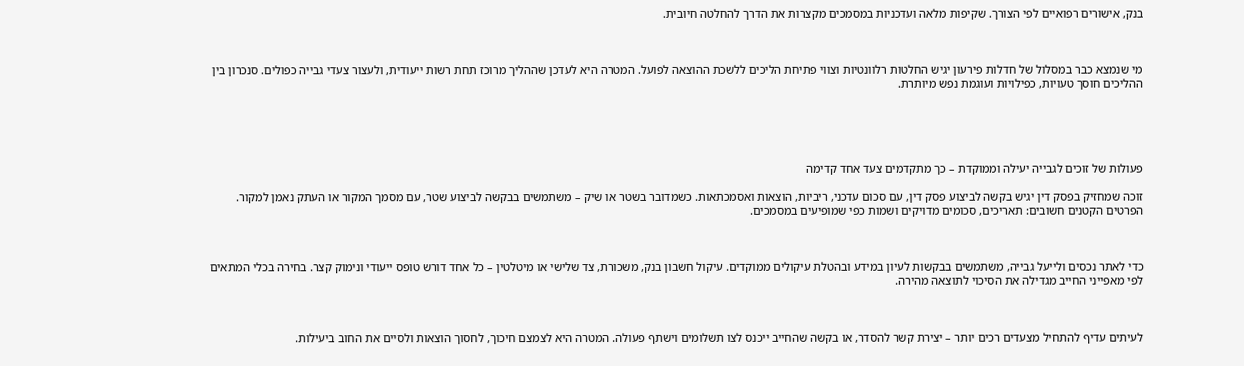בנק, אישורים רפואיים לפי הצורך. שקיפות מלאה ועדכניות במסמכים מקצרות את הדרך להחלטה חיובית.



מי שנמצא כבר במסלול של חדלות פירעון יגיש החלטות רלוונטיות וצווי פתיחת הליכים ללשכת ההוצאה לפועל. המטרה היא לעדכן שההליך מרוכז תחת רשות ייעודית, ולעצור צעדי גבייה כפולים. סנכרון בין ההליכים חוסך טעויות, כפילויות ועוגמת נפש מיותרת.





פעולות של זוכים לגבייה יעילה וממוקדת – כך מתקדמים צעד אחד קדימה

זוכה שמחזיק בפסק דין יגיש בקשה לביצוע פסק דין, עם סכום עדכני, ריביות, הוצאות ואסמכתאות. כשמדובר בשטר או שיק – משתמשים בבקשה לביצוע שטר, עם מסמך המקור או העתק נאמן למקור. הפרטים הקטנים חשובים: תאריכים, סכומים מדויקים ושמות כפי שמופיעים במסמכים.



כדי לאתר נכסים ולייעל גבייה, משתמשים בבקשות לעיון במידע ובהטלת עיקולים ממוקדים. עיקול חשבון בנק, משכורת, צד שלישי או מיטלטין – כל אחד דורש טופס ייעודי ונימוק קצר. בחירה בכלי המתאים לפי מאפייני החייב מגדילה את הסיכוי לתוצאה מהירה.



לעיתים עדיף להתחיל מצעדים רכים יותר – יצירת קשר להסדר, או בקשה שהחייב ייכנס לצו תשלומים וישתף פעולה. המטרה היא לצמצם חיכוך, לחסוך הוצאות ולסיים את החוב ביעילות.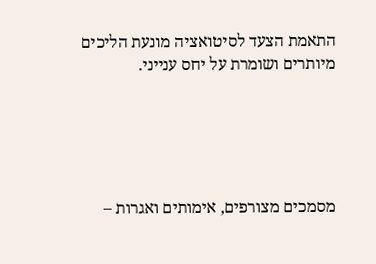התאמת הצעד לסיטואציה מונעת הליכים מיותרים ושומרת על יחס ענייני.





מסמכים מצורפים, אימותים ואגרות –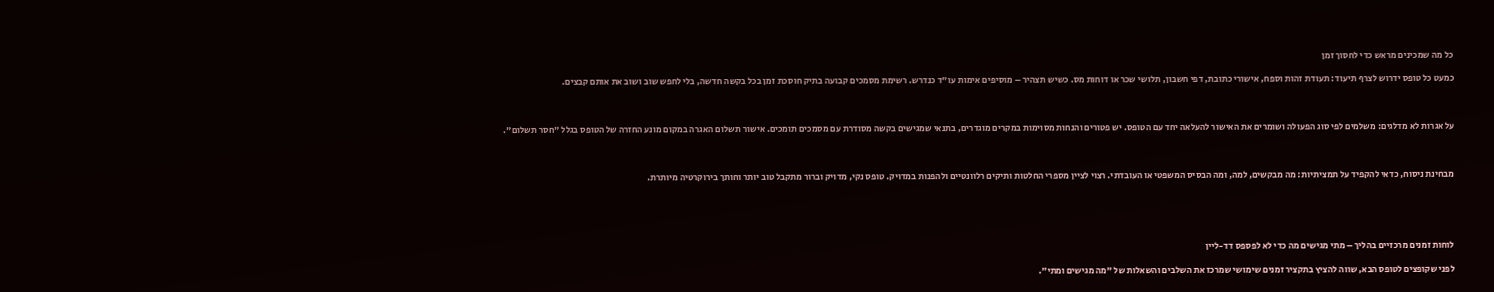כל מה שמכינים מראש כדי לחסוך זמן

כמעט כל טופס ידרוש לצרף תיעוד: תעודת זהות וספח, אישורי כתובת, דפי חשבון, תלושי שכר או דוחות מס. כשיש תצהיר – מוסיפים אימות עו"ד כנדרש. רשימת מסמכים קבועה בתיק חוסכת זמן בכל בקשה חדשה, בלי לחפש שוב ושוב את אותם קבצים.



על אגרות לא מדלגים: משלמים לפי סוג הפעולה ושומרים את האישור להעלאה יחד עם הטופס. יש פטורים והנחות מסוימות במקרים מוגדרים, בתנאי שמגישים בקשה מסודרת עם מסמכים תומכים. אישור תשלום האגרה במקום מונע החזרה של הטופס בגלל "חסר תשלום".



מבחינת ניסוח, כדאי להקפיד על תמציתיות: מה מבקשים, למה, ומה הבסיס המשפטי או העובדתי. רצוי לציין מספרי החלטות ותיקים רלוונטיים ולהפנות במדויק. טופס נקי, מדויק וברור מתקבל טוב יותר וחותך בירוקרטיה מיותרת.





לוחות זמנים מרכזיים בהליך – מתי מגישים מה כדי לא לפספס דד-ליין

לפני שקופצים לטופס הבא, שווה להציץ בתקציר זמנים שימושי שמרכז את השלבים והשאלות של "מה מגישים ומתי".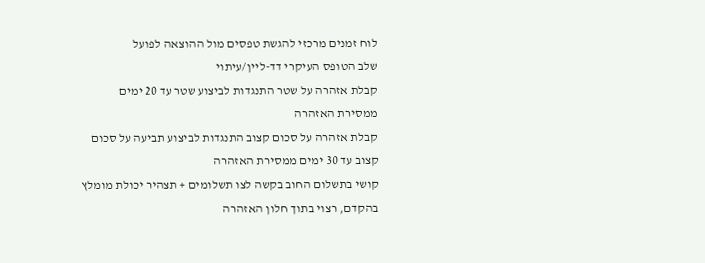לוח זמנים מרכזי להגשת טפסים מול ההוצאה לפועל
שלב הטופס העיקרי דד-ליין/עיתוי
קבלת אזהרה על שטר התנגדות לביצוע שטר עד 20 ימים ממסירת האזהרה
קבלת אזהרה על סכום קצוב התנגדות לביצוע תביעה על סכום קצוב עד 30 ימים ממסירת האזהרה
קושי בתשלום החוב בקשה לצו תשלומים + תצהיר יכולת מומלץ בהקדם, רצוי בתוך חלון האזהרה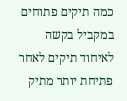כמה תיקים פתוחים במקביל בקשה לאיחוד תיקים לאחר פתיחת יותר מתיק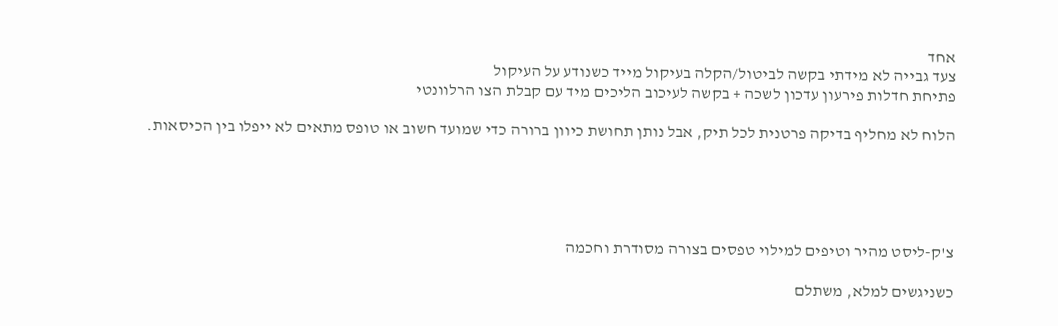אחד
צעד גבייה לא מידתי בקשה לביטול/הקלה בעיקול מייד כשנודע על העיקול
פתיחת חדלות פירעון עדכון לשכה + בקשה לעיכוב הליכים מיד עם קבלת הצו הרלוונטי

הלוח לא מחליף בדיקה פרטנית לכל תיק, אבל נותן תחושת כיוון ברורה כדי שמועד חשוב או טופס מתאים לא ייפלו בין הכיסאות.





צ'ק-ליסט מהיר וטיפים למילוי טפסים בצורה מסודרת וחכמה

כשניגשים למלא, משתלם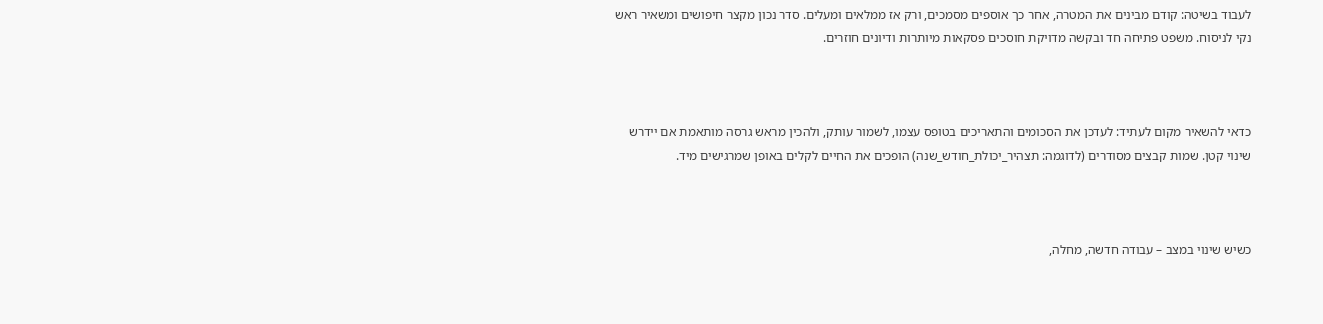לעבוד בשיטה: קודם מבינים את המטרה, אחר כך אוספים מסמכים, ורק אז ממלאים ומעלים. סדר נכון מקצר חיפושים ומשאיר ראש נקי לניסוח. משפט פתיחה חד ובקשה מדויקת חוסכים פסקאות מיותרות ודיונים חוזרים.



כדאי להשאיר מקום לעתיד: לעדכן את הסכומים והתאריכים בטופס עצמו, לשמור עותק, ולהכין מראש גרסה מותאמת אם יידרש שינוי קטן. שמות קבצים מסודרים (לדוגמה: תצהיר_יכולת_חודש_שנה) הופכים את החיים לקלים באופן שמרגישים מיד.



כשיש שינוי במצב – עבודה חדשה, מחלה,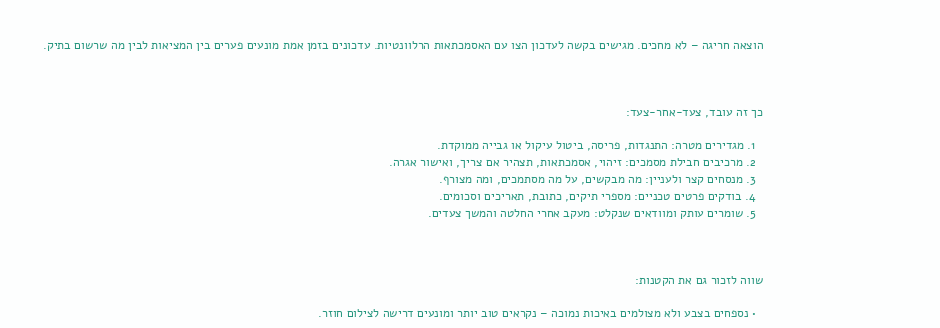הוצאה חריגה – לא מחכים. מגישים בקשה לעדכון הצו עם האסמכתאות הרלוונטיות. עדכונים בזמן אמת מונעים פערים בין המציאות לבין מה שרשום בתיק.



כך זה עובד, צעד-אחר-צעד:

  1. מגדירים מטרה: התנגדות, פריסה, ביטול עיקול או גבייה ממוקדת.
  2. מרכיבים חבילת מסמכים: זיהוי, אסמכתאות, תצהיר אם צריך, ואישור אגרה.
  3. מנסחים קצר ולעניין: מה מבקשים, על מה מסתמכים, ומה מצורף.
  4. בודקים פרטים טכניים: מספרי תיקים, כתובת, תאריכים וסכומים.
  5. שומרים עותק ומוודאים שנקלט: מעקב אחרי החלטה והמשך צעדים.



שווה לזכור גם את הקטנות:

  • נספחים בצבע ולא מצולמים באיכות נמוכה – נקראים טוב יותר ומונעים דרישה לצילום חוזר.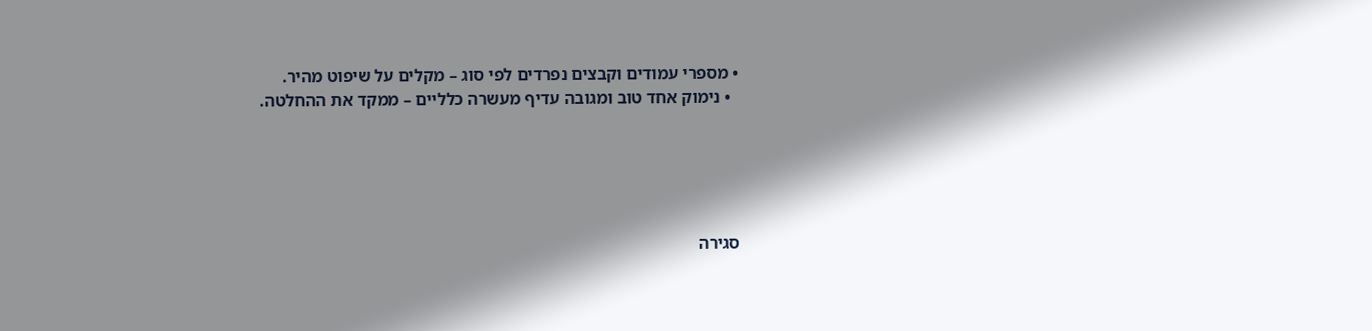• מספרי עמודים וקבצים נפרדים לפי סוג – מקלים על שיפוט מהיר.
  • נימוק אחד טוב ומגובה עדיף מעשרה כלליים – ממקד את ההחלטה.





סגירה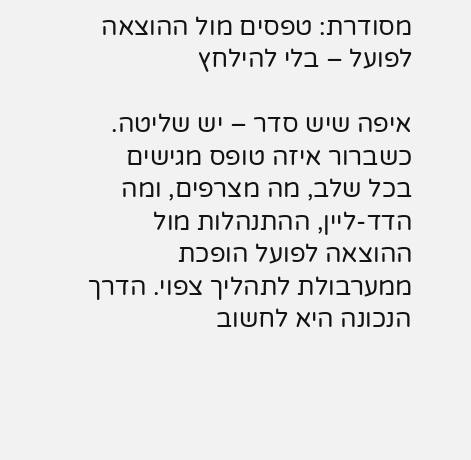מסודרת: טפסים מול ההוצאה לפועל – בלי להילחץ

איפה שיש סדר – יש שליטה. כשברור איזה טופס מגישים בכל שלב, מה מצרפים, ומה הדד-ליין, ההתנהלות מול ההוצאה לפועל הופכת ממערבולת לתהליך צפוי. הדרך הנכונה היא לחשוב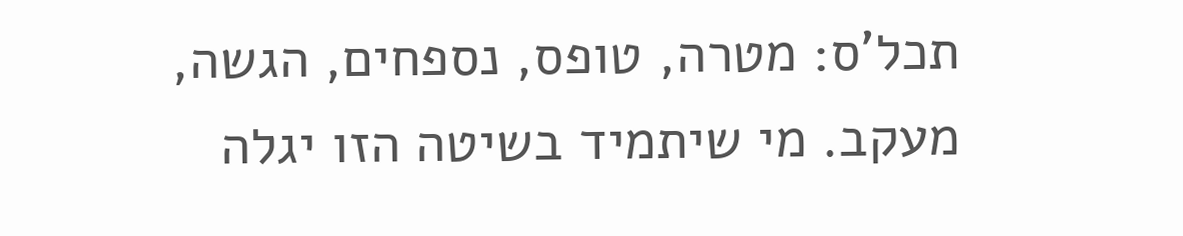תכל'ס: מטרה, טופס, נספחים, הגשה, מעקב. מי שיתמיד בשיטה הזו יגלה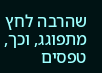שהרבה לחץ מתפוגג, וכך, טפסים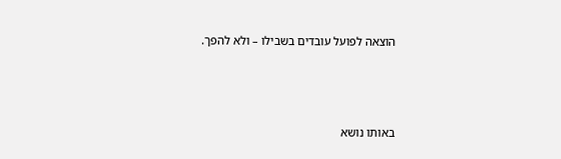הוצאה לפועל עובדים בשבילו – ולא להפך.



באותו נושא